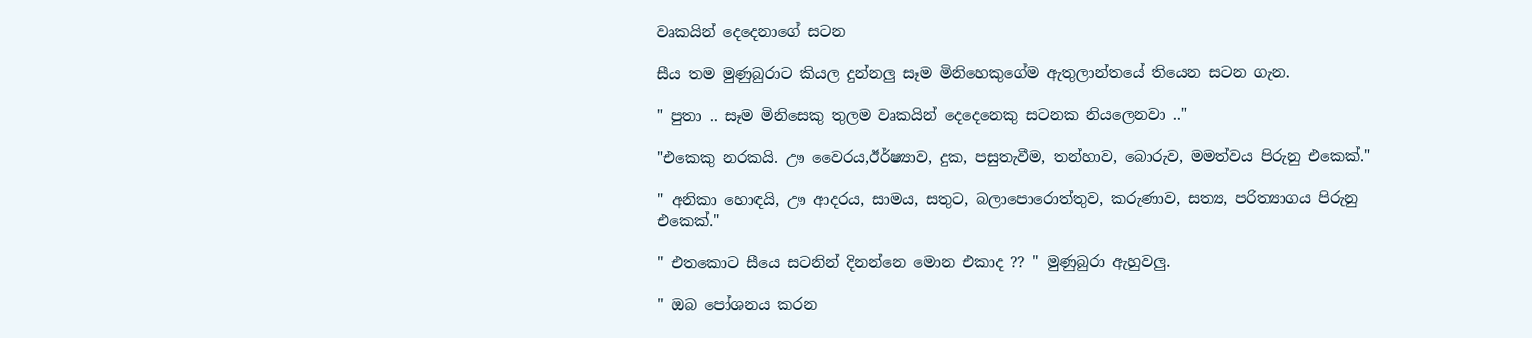වෘකයින් දෙදෙනාගේ සටන

සීය තම මුණුබුරාට කියල දුන්නලු සෑම මිනිහෙකුගේම ඇතුලාන්තයේ තියෙන සටන ගැන.

" පුතා .. සෑම මිනිසෙකු තුලම වෘකයින් දෙදෙනෙකු සටනක නියලෙනවා .."

"එකෙකු නරකයි. ඌ වෛරය,ඊර්ෂ්‍යාව, දුක, පසුතැවීම, තන්හාව, බොරුව, මමත්වය පිරුනු එකෙක්."

" අනිකා හොඳයි, ඌ ආදරය, සාමය, සතුට, බලාපොරොත්තුව, කරුණාව, සත්‍ය, පරිත්‍යාගය පිරුනු එකෙක්."

" එතකොට සීයෙ සටනින් දිනන්නෙ මොන එකාද ?? " මුණුබුරා ඇහුවලු.

" ඔබ පෝශනය කරන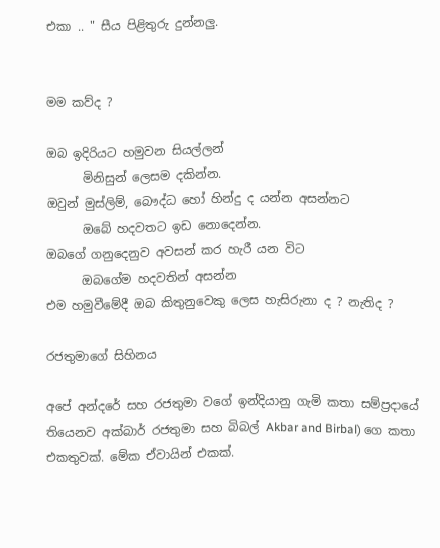එකා .. " සීය පිළිතුරු දුන්නලු.


මම කව්ද ?

ඔබ ඉදිරියට හමුවන සියල්ලන්
      මිනිසුන් ලෙසම දකින්න.
ඔවුන් මුස්ලිම්, බෞද්ධ හෝ හින්දු ද යන්න අසන්නට
      ඔබේ හදවතට ඉඩ නොදෙන්න.
ඔබගේ ගනුදෙනුව අවසන් කර හැරී යන විට
      ඔබගේම හදවතින් අසන්න
එම හමුවීමේදී ඔබ කිතුනුවෙකු ලෙස හැසිරුනා ද ? නැතිද ?

රජතුමාගේ සිහිනය

අපේ අන්දරේ සහ රජතුමා වගේ ඉන්දියානු ගැමි කතා සම්ප්‍රදායේ  තියෙනව අක්බාර් රජතුමා සහ බිබල් Akbar and Birbal) ගෙ කතා එකතුවක්. මේක ඒවායින් එකක්.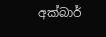අක්බාර්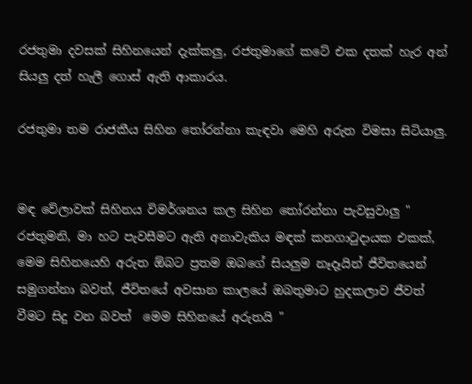රජතුමා දවසක් සිහිනයෙන් දැක්කලු, රජතුමාගේ කටේ එක දතක් හැර අන් සියලු දත් හැලී ගොස් ඇති ආකාරය.

රජතුමා තම රාජකීය සිහින තෝරන්නා කැඳවා මෙහි අරුත විමසා සිටියාලු.


මඳ වේලාවක් සිහිනය විමර්ශනය කල සිහින තෝරන්නා පැවසුවාලු " රජතුමනි, මා හට පැවසීමට ඇති අනාවැකිය මඳක් කනගාටුදායක එකක්, මෙම සිහිනයෙහි අරුත ඕබට ප්‍රතම ඔබගේ සියලුම නෑදෑයින් ජීවිතයෙන් සමුගන්නා බවත්, ජීවිතයේ අවසාන කාලයේ ඔබතුමාට හුදකලාව ජීවත් වීමට සිදු වන බවත්  මෙම සිහිනයේ අරුතයි "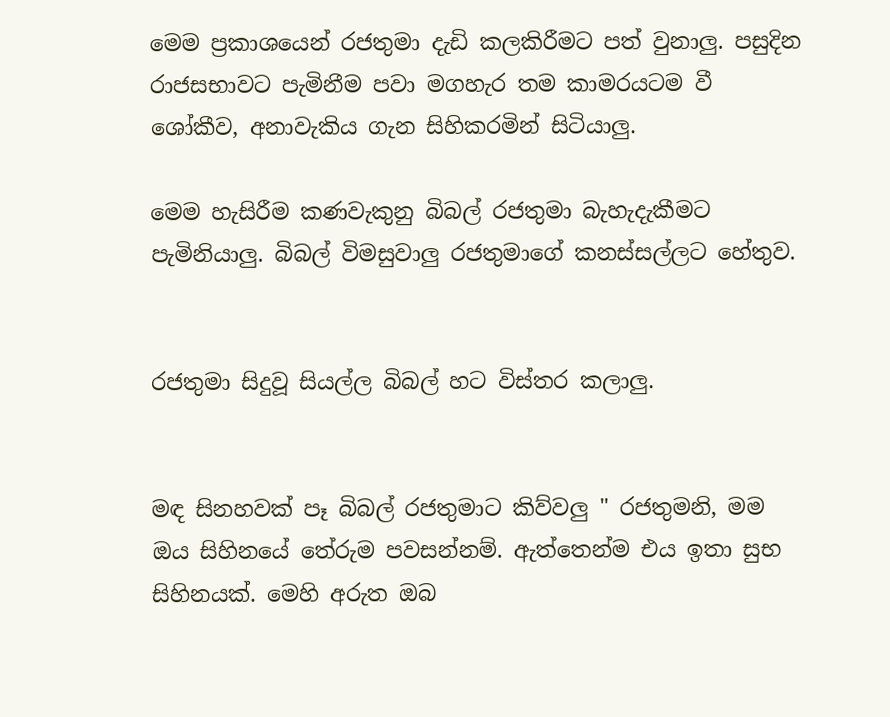මෙම ප්‍රකාශයෙන් රජතුමා දැඩි කලකිරීමට පත් වුනාලු. පසුදින රාජසභාවට පැමිනීම පවා මගහැර තම කාමරයටම වී ශෝකීව, අනාවැකිය ගැන සිහිකරමින් සිටියාලු.

මෙම හැසිරීම කණවැකුනු බිබල් රජතුමා බැහැදැකීමට පැමිනියාලු. බිබල් විමසුවාලු රජතුමාගේ කනස්සල්ලට හේතුව.


රජතුමා සිදුවූ සියල්ල බිබල් හට විස්තර කලාලු.


මඳ සිනහවක් පෑ බිබල් රජතුමාට කිව්වලු " රජතුමනි, මම ඔය සිහිනයේ තේරුම පවසන්නම්. ඇත්තෙන්ම එය ඉතා සුභ සිහිනයක්. මෙහි අරුත ඔබ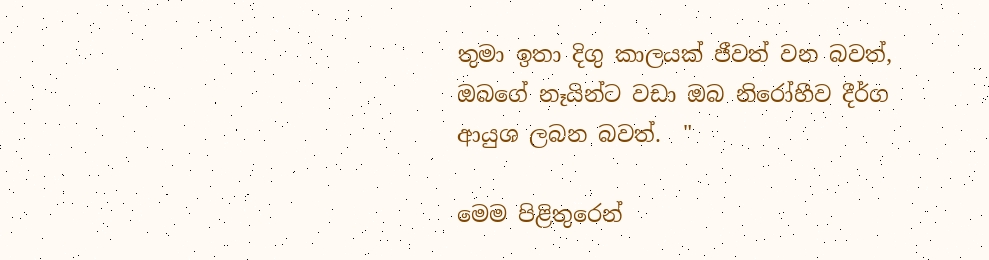තුමා ඉතා දිගු කාලයක් ජීවත් වන බවත්, ඔබගේ නෑයින්ට වඩා ඔබ නිරෝහීව දීර්ග ආයුශ ලබන බවත්.  "

මෙම පිළිතුරෙන්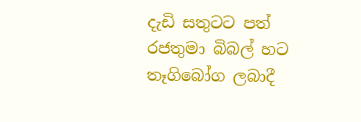දැඩි සතුටට පත් රජතුමා බිබල් හට තෑගිබෝග ලබාදී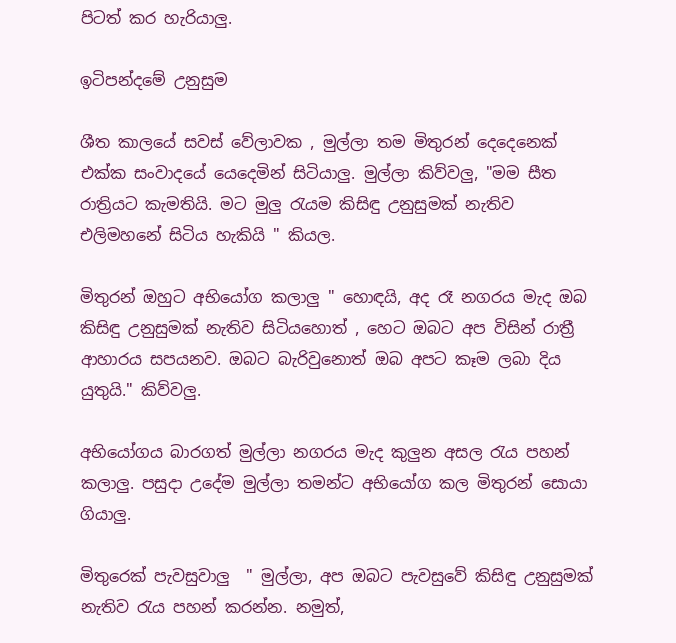පිටත් කර හැරියාලු.

ඉටිපන්දමේ උනුසුම

ශීත කාලයේ සවස් වේලාවක , මුල්ලා තම මිතුරන් දෙදෙනෙක් එක්ක සංවාදයේ යෙදෙමින් සිටියාලු. මුල්ලා කිව්වලු, "මම සීත රාත්‍රියට කැමතියි. මට මුලු රැයම කිසිඳු උනුසුමක් නැතිව එලිමහනේ සිටිය හැකියි " කියල.

මිතුරන් ඔහුට අභියෝග කලාලු " හොඳයි, අද රෑ නගරය මැද ඔබ කිසිඳු උනුසුමක් නැතිව සිටියහොත් , හෙට ඔබට අප විසින් රාත්‍රී ආහාරය සපයනව. ඔබට බැරිවුනොත් ඔබ අපට කෑම ලබා දිය යුතුයි." කිව්වලු.

අභියෝගය බාරගත් මුල්ලා නගරය මැද කුලුන අසල රැය පහන් කලාලු. පසුදා උදේම මුල්ලා තමන්ට අභියෝග කල මිතුරන් සොයා ගියාලු.

මිතුරෙක් පැවසුවාලු  " මුල්ලා, අප ඔබට පැවසුවේ කිසිඳු උනුසුමක් නැතිව රැය පහන් කරන්න. නමුත්,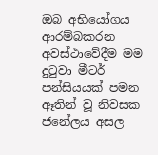ඔබ අභියෝගය ආරම්බකරන අවස්ථාවේදීම මම දුටුවා මීටර් පන්සියයක් පමන ඈතින් වූ නිවසක ජනේලය අසල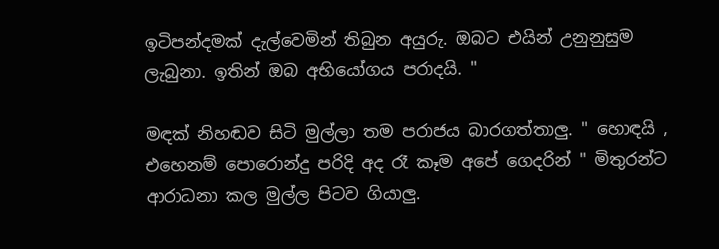ඉටිපන්දමක් දැල්වෙමින් තිබුන අයුරු. ඔබට එයින් උනුනුසුම ලැබුනා. ඉතින් ඔබ අභියෝගය පරාදයි. "

මඳක් නිහඬව සිටි මුල්ලා තම පරාජය බාරගත්තාලු. " හොඳයි , එහෙනම් පොරොන්දු පරිදි අද රෑ කෑම අපේ ගෙදරින් " මිතුරන්ට ආරාධනා කල මුල්ල පිටව ගියාලු.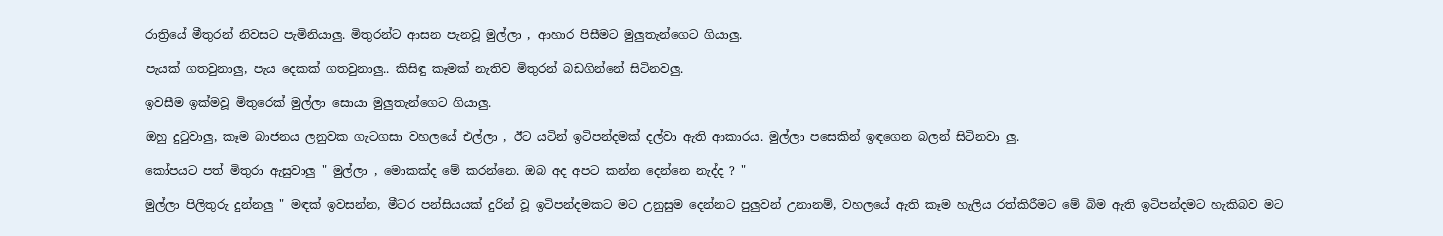රාත්‍රියේ මීතුරන් නිවසට පැමිනියාලු. මිතුරන්ට ආසන පැනවූ මුල්ලා , ආහාර පිසීමට මුලුතැන්ගෙට ගියාලු.

පැයක් ගතවුනාලු, පැය දෙකක් ගතවුනාලු.. කිසිඳු කෑමක් නැතිව මිතුරන් බඩගින්නේ සිටිනවලු.

ඉවසීම ඉක්මවූ මිතුරෙක් මුල්ලා සොයා මුලුතැන්ගෙට ගියාලු.

ඔහු දුටුවාලු, කෑම බාජනය ලනුවක ගැටගසා වහලයේ එල්ලා , ඊට යටින් ඉටිපන්දමක් දල්වා ඇති ආකාරය. මුල්ලා පසෙකින් ඉඳගෙන බලන් සිටිනවා ලු.

කෝපයට පත් මිතුරා ඇසුවාලු " මුල්ලා , මොකක්ද මේ කරන්නෙ. ඔබ අද අපට කන්න දෙන්නෙ නැද්ද ? "

මුල්ලා පිලිතුරු දුන්නලු " මඳක් ඉවසන්න, මීටර පන්සියයක් දුරින් වූ ඉටිපන්දමකට මට උනුසුම දෙන්නට පුලුවන් උනානම්, වහලයේ ඇති කෑම හැලිය රත්කිරීමට මේ බිම ඇති ඉටිපන්දමට හැකිබව මට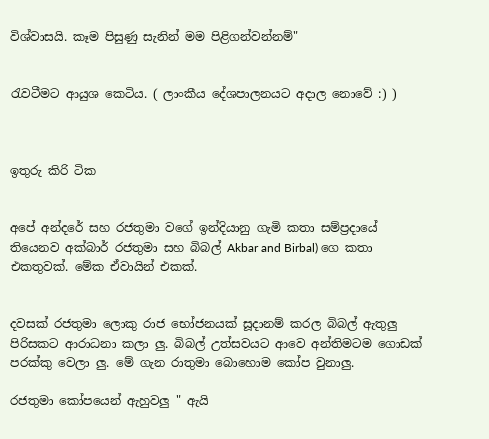විශ්වාසයි. කෑම පිසුණු සැනින් මම පිළිගන්වන්නම්"


රැවටීමට ආයුශ කෙටිය. ( ලාංකීය දේශපාලනයට අදාල නොවේ :) )



ඉතුරු කිරි ටික


අපේ අන්දරේ සහ රජතුමා වගේ ඉන්දියානු ගැමි කතා සම්ප්‍රදායේ  තියෙනව අක්බාර් රජතුමා සහ බිබල් Akbar and Birbal) ගෙ කතා එකතුවක්. මේක ඒවායින් එකක්.


දවසක් රජතුමා ලොකු රාජ භෝජනයක් සූදානම් කරල බිබල් ඇතුලු පිරිසකට ආරාධනා කලා ලු. බිබල් උත්සවයට ආවෙ අන්තිමටම ගොඩක් පරක්කු වෙලා ලු. මේ ගැන රාතුමා බොහොම කෝප වුනාලු.

රජතුමා කෝපයෙන් ඇහුවලු " ඇයි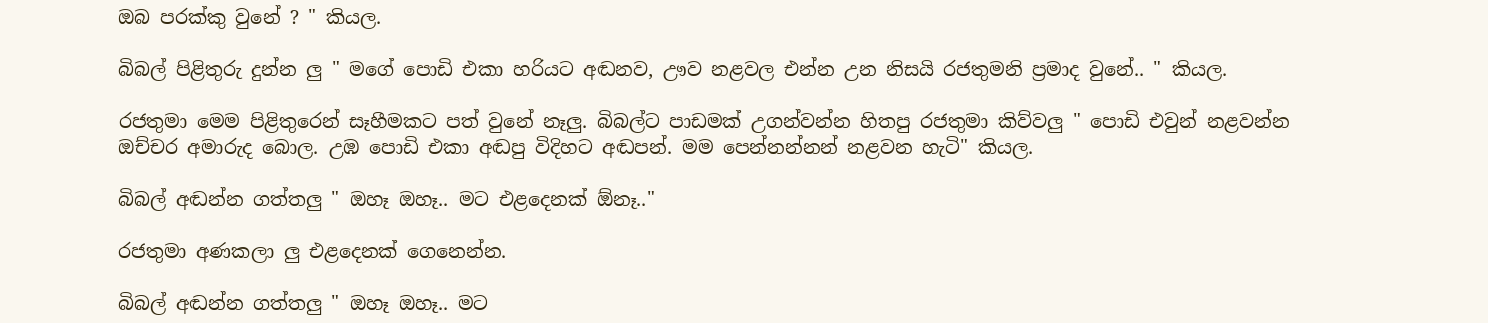ඔබ පරක්කු වුනේ ? " කියල.

බිබල් පිළිතුරු දුන්න ලු " මගේ පොඩි එකා හරියට අඬනව, ඌව නළවල එන්න උන නිසයි රජතුමනි ප්‍රමාද වුනේ.. " කියල.

රජතුමා මෙම පිළිතුරෙන් සෑහීමකට පත් වුනේ නෑලු. බිබල්ට පාඩමක් උගන්වන්න හිතපු රජතුමා කිව්වලු " පොඩි එවුන් නළවන්න ඔච්චර අමාරුද බොල. උඹ පොඩි එකා අඬපු විදිහට අඬපන්. මම පෙන්නන්නන් නළවන හැටි" කියල.

බිබල් අඬන්න ගත්තලු " ඔහෑ ඔහෑ.. මට එළදෙනක් ඕනෑ.."

රජතුමා අණකලා ලු එළදෙනක් ගෙනෙන්න.

බිබල් අඬන්න ගත්තලු " ඔහෑ ඔහෑ.. මට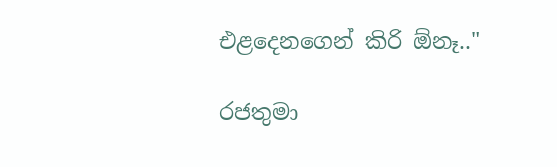එළදෙනගෙන් කිරි ඕනෑ.."

රජතුමා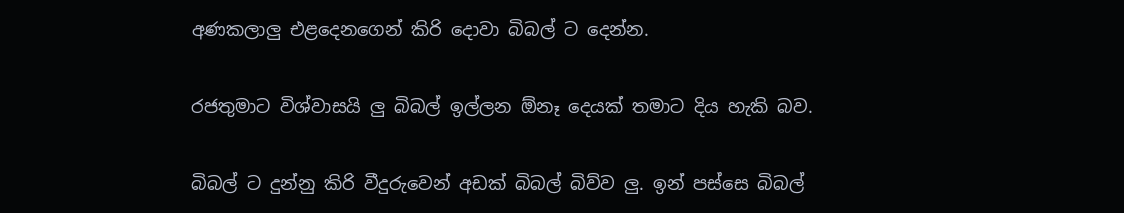අණකලාලු එළදෙනගෙන් කිරි දොවා බිබල් ට දෙන්න.

රජතුමාට විශ්වාසයි ලු බිබල් ඉල්ලන ඕනෑ දෙයක් තමාට දිය හැකි බව.

බිබල් ට දුන්නු කිරි වීදුරුවෙන් අඩක් බිබල් බිව්ව ලු. ඉන් පස්සෙ බිබල්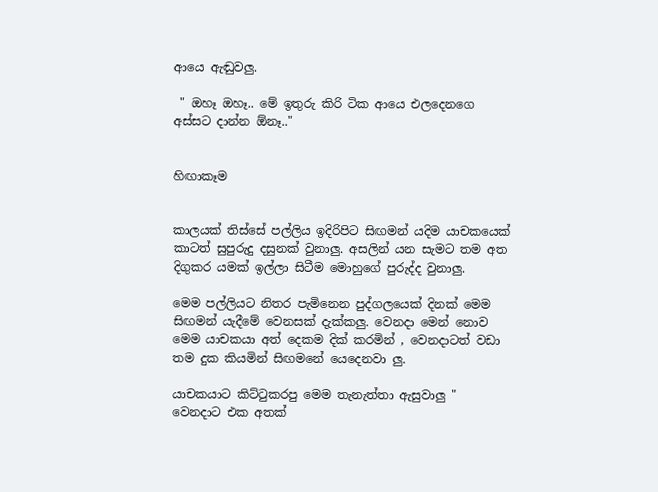ආයෙ ඇඬුවලු.

 " ඔහෑ ඔහෑ.. මේ ඉතුරු කිරි ටික ආයෙ එලදෙනගෙ අස්සට දාන්න ඕනෑ.."


හිඟාකෑම


කාලයක් තිස්සේ පල්ලිය ඉදිරිපිට සිඟමන් යදිම යාචකයෙක් කාටත් සුපුරුදු දසුනක් වුනාලු. අසලින් යන සැමට තම අත දිගුකර යමක් ඉල්ලා සිටීම මොහුගේ පුරුද්ද වුනාලු.

මෙම පල්ලියට නිතර පැමිනෙන පුද්ගලයෙක් දිනක් මෙම සිඟමන් යැදීමේ වෙනසක් දැක්කලු. වෙනදා මෙන් නොව මෙම යාචකයා අත් දෙකම දික් කරමින් , වෙනදාටත් වඩා තම දුක කියමින් සිඟමනේ යෙදෙනවා ලු.

යාචකයාට කිට්ටුකරපු මෙම තැනැත්තා ඇසුවාලු " වෙනදාට එක අතක්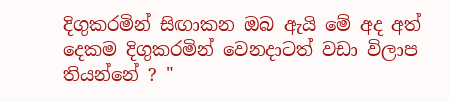දිගුකරමින් සිඟාකන ඔබ ඇයි මේ අද අත් දෙකම දිගුකරමින් වෙනදාටත් වඩා විලාප තියන්නේ ? "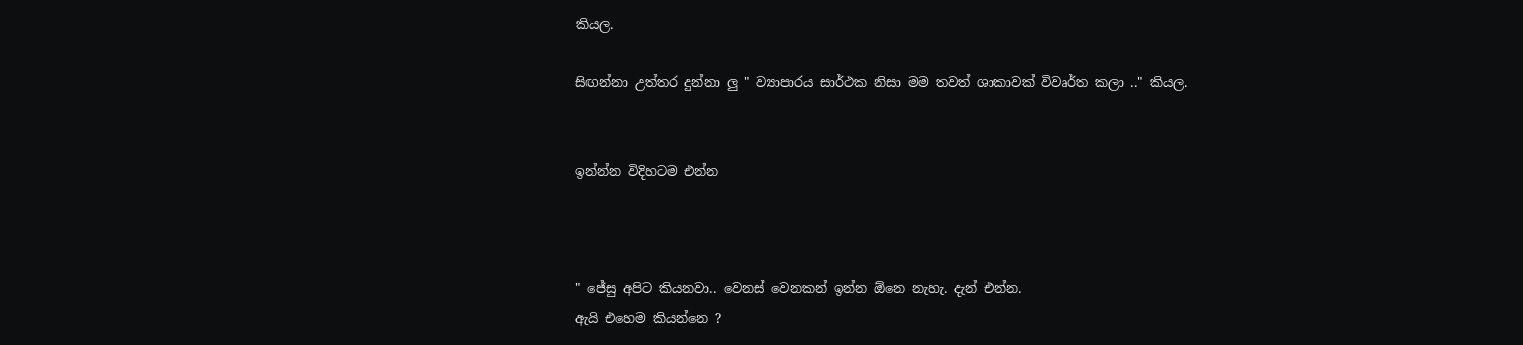කියල.

සිඟන්නා උත්තර දුන්නා ලු " ව්‍යාපාරය සාර්ථක නිසා මම තවත් ශාකාවක් විවෘර්ත කලා .." කියල.


ඉන්න්න විදිහටම එන්න



" ජේසු අපිට කියනවා.. වෙනස් වෙනකන් ඉන්න ඕනෙ නැහැ. දැන් එන්න.
ඇයි එහෙම කියන්නෙ ?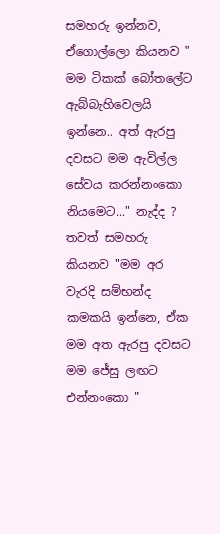සමහරු ඉන්නව, ඒගොල්ලො කියනව " මම ටිකක් බෝතලේට ඇබ්බැහිවෙලයි ඉන්නෙ.. අත් ඇරපු දවසට මම ඇවිල්ල සේවය කරන්නංකො නියමෙට..." නැද්ද ?
තවත් සමහරු කියනව "මම අර වැරදි සම්භන්ද කමකයි ඉන්නෙ, ඒක මම අත ඇරපු දවසට මම ජේසු ලඟට එන්නංකො "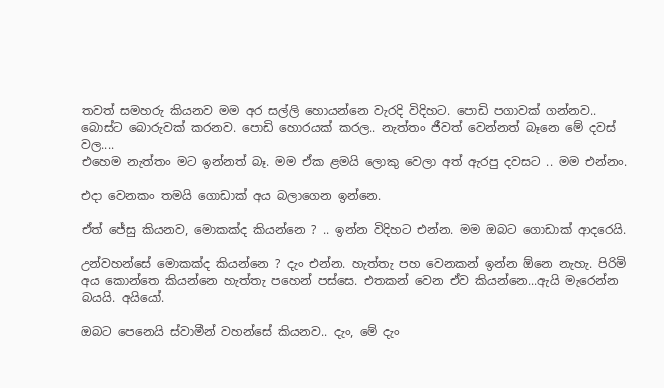තවත් සමහරු කියනව මම අර සල්ලි හොයන්නෙ වැරදි විදිහට. පොඩි පගාවක් ගන්නව.. බොස්ට බොරුවක් කරනව. පොඩි හොරයක් කරල.. නැත්තං ජීවත් වෙන්නත් බෑනෙ මේ දවස් වල....
එහෙම නැත්තං මට ඉන්නත් බෑ. මම ඒක ළමයි ලොකු වෙලා අත් ඇරපු දවසට .. මම එන්නං.

එදා වෙනකං තමයි ගොඩාක් අය බලාගෙන ඉන්නෙ.

ඒත් ජේසු කියනව, මොකක්ද කියන්නෙ ? .. ඉන්න විදිහට එන්න. මම ඔබට ගොඩාක් ආදරෙයි.

උන්වහන්සේ මොකක්ද කියන්නෙ ? දැං එන්න. හැත්තැ පහ වෙනකන් ඉන්න ඕනෙ නැහැ. පිරිමි අය කොන්තෙ කියන්නෙ හැත්තැ පහෙන් පස්සෙ. එතකන් වෙන ඒව කියන්නෙ...ඇයි මැරෙන්න බයයි. අයියෝ.

ඔබට පෙනෙයි ස්වාමීන් වහන්සේ කියනව.. දැං, මේ දැං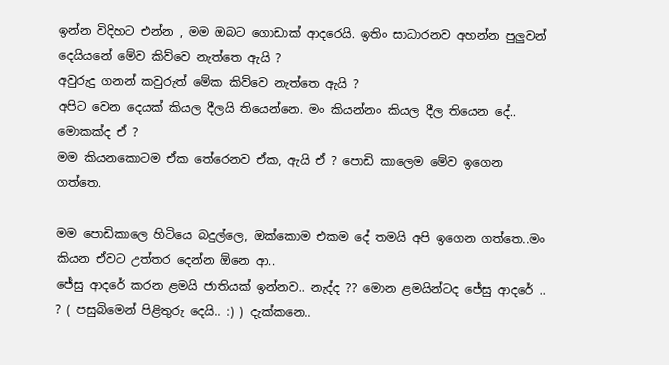ඉන්න විදිහට එන්න , මම ඔබට ගොඩාක් ආදරෙයි. ඉතිං සාධාරනව අහන්න පුලුවන් දෙයියනේ මේව කිව්වෙ නැත්තෙ ඇයි ?
අවුරුදු ගනන් කවුරුත් මේක කිව්වෙ නැත්තෙ ඇයි ?
අපිට වෙන දෙයක් කියල දීලයි තියෙන්නෙ. මං කියන්නං කියල දීල තියෙන දේ.. මොකක්ද ඒ ?
මම කියනකොටම ඒක තේරෙනව ඒක, ඇයි ඒ ? පොඩි කාලෙම මේව ඉගෙන ගත්තෙ.

මම පොඩිකාලෙ හිටියෙ බදුල්ලෙ, ඔක්කොම එකම දේ තමයි අපි ඉගෙන ගත්තෙ..මං කියන ඒවට උත්තර දෙන්න ඕනෙ ආ..
ජේසු ආදරේ කරන ළමයි ජාතියක් ඉන්නව.. නැද්ද ?? මොන ළමයින්ටද ජේසු ආදරේ .. ? ( පසුබිමෙන් පිළිතුරු දෙයි.. :) ) දැක්කනෙ..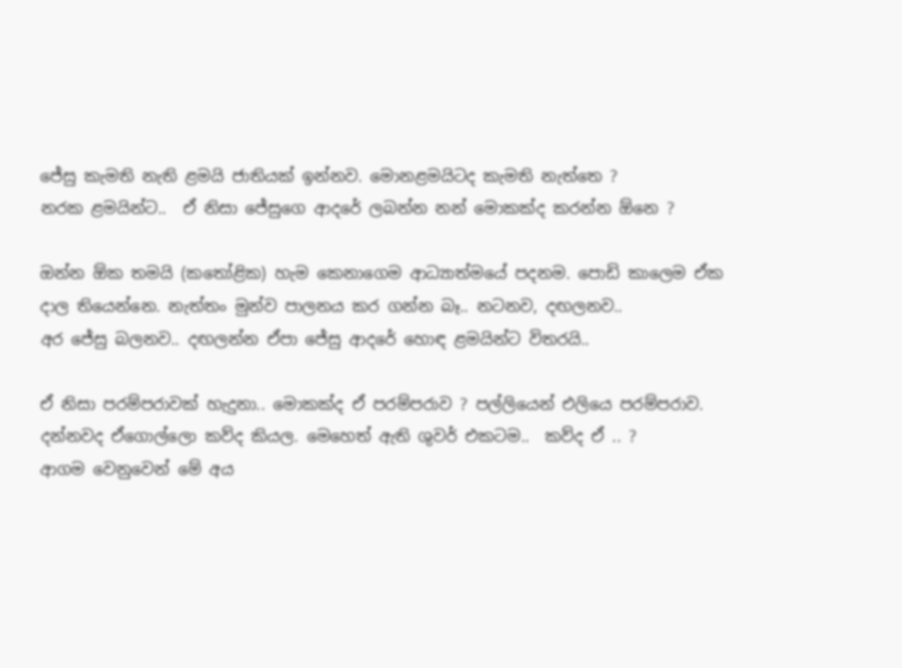ජේසු කැමති නැති ළමයි ජාතියක් ඉන්නව. මොනළමයිටද කැමති නැත්තෙ ?
නරක ළමයින්ට..  ඒ නිසා ජේසුගෙ ආදරේ ලබන්න නන් මොකක්ද කරන්න ඕනෙ ?

ඔන්න ඕක තමයි (කතෝළික) හැම කෙනාගෙම ආධ්‍යාත්මයේ පදනම. පොඩි කාලෙම ඒක දාල තියෙන්නෙ. නැත්තං මුන්ව පාලනය කර ගන්න බෑ.. නටනව, දඟලනව..
අර ජේසු බලනව.. දඟලන්න ඒපා ජේසු ආදරේ හොඳ ළමයින්ට විතරයි..

ඒ නිසා පරම්පරාවක් හැදුනා.. මොකක්ද ඒ පරම්පරාව ? පල්ලියෙන් එලියෙ පරම්පරාව. දන්නවද ඒගොල්ලො කව්ද කියල. මෙහෙත් ඇති ශුවර් එකටම..  කව්ද ඒ .. ?
ආගම වෙනුවෙන් මේ අය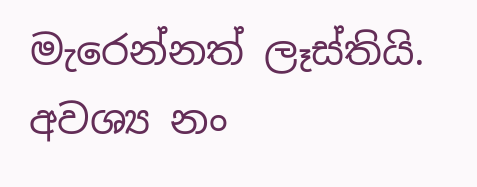මැරෙන්නත් ලෑස්තියි. අවශ්‍ය නං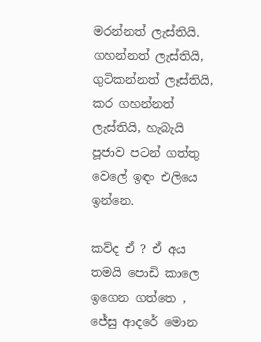මරන්නත් ලැස්තියි. ගහන්නත් ලැස්තියි, ගුටිකන්නත් ලෑස්තියි, කර ගහන්නත් ලැස්තියි, හැබැයි පූජාව පටන් ගත්තු වෙලේ ඉඳං එලියෙ ඉන්නෙ.

කව්ද ඒ ? ඒ අය තමයි පොඩි කාලෙ ඉගෙන ගත්තෙ , ජේසු ආදරේ මොන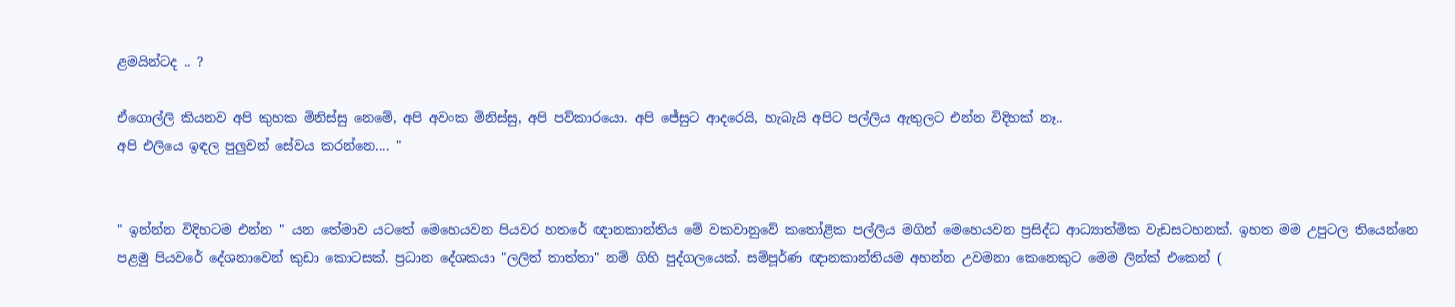ළමයින්ටද .. ?

ඒගොල්ලි කියනව අපි කුහක මිනිස්සු නෙමේ, අපි අවංක මිනිස්සු, අපි පව්කාරයො. අපි ජේසුට ආදරෙයි, හැබැයි අපිට පල්ලිය ඇතුලට එන්න විදිහක් නෑ..
අපි එලියෙ ඉඳල පුලුවන් සේවය කරන්නෙ.... "


" ඉන්න්න විදිහටම එන්න " යන තේමාව යටතේ මෙහෙයවන පියවර හතරේ ඥානකාන්තිය මේ වකවානුවේ කතෝළික පල්ලිය මගින් මෙහෙයවන ප්‍රසිද්ධ ආධ්‍යාත්මික වැඩසටහනක්. ඉහත මම උපුටල තියෙන්නෙ පළමු පියවරේ දේශනාවෙන් කුඩා කොටසක්. ප්‍රධාන දේශකයා "ලලිත් තාත්තා" නම් ගිහි පුද්ගලයෙක්. සම්පූර්ණ ඥානකාන්තියම අහන්න උවමනා කෙනෙකුට මෙම ලින්ක් එකෙන් (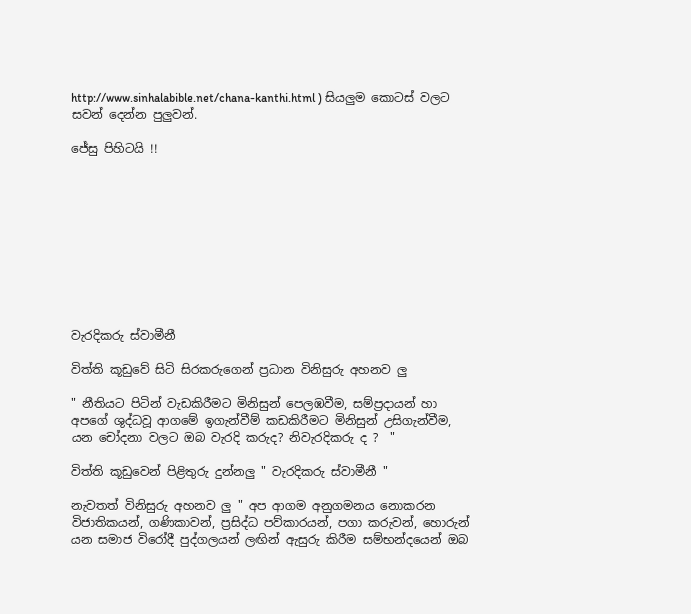http://www.sinhalabible.net/chana-kanthi.html ) සියලුම කොටස් වලට සවන් දෙන්න පුලුවන්.

ජේසු පිහිටයි !!










වැරදිකරු ස්වාමීනී

විත්ති කූඩුවේ සිටි සිරකරුගෙන් ප්‍රධාන විනිසුරු අහනව ලු

" නීතියට පිටින් වැඩකිරීමට මිනිසුන් පෙලඹවීම, සම්ප්‍රදායන් හා අපගේ ශුද්ධවූ ආගමේ ඉගැන්වීම් කඩකිරීමට මිනිසුන් උසිගැන්වීම, යන චෝදනා වලට ඔබ වැරදි කරුද? නිවැරදිකරු ද ?  "

විත්ති කූඩුවෙන් පිළිතුරු දුන්නලු " වැරදිකරු ස්වාමීනී "

නැවතත් විනිසුරු අහනව ලු " අප ආගම අනුගමනය නොකරන විජාතිකයන්, ගණිකාවන්, ප්‍රසිද්ධ පව්කාරයන්, පගා කරුවන්, හොරුන් යන සමාජ විරෝදී පුද්ගලයන් ලඟින් ඇසුරු කිරීම සම්භන්දයෙන් ඔබ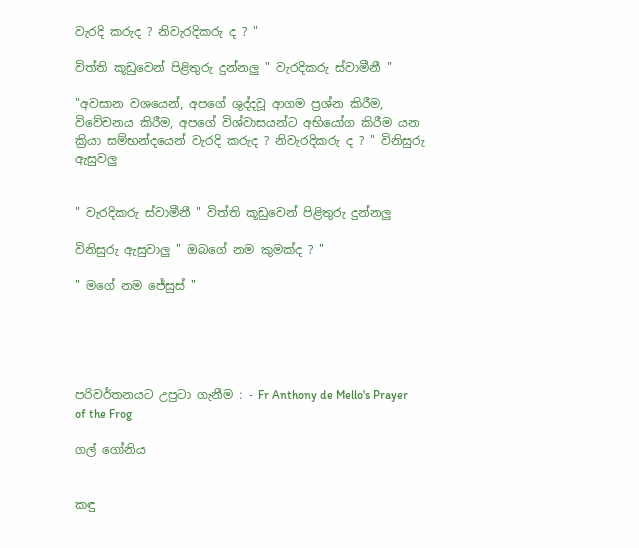වැරදි කරුද ? නිවැරදිකරු ද ? "

විත්ති කූඩුවෙන් පිළිතුරු දුන්නලු " වැරදිකරු ස්වාමීනී "

"අවසාන වශයෙන්, අපගේ ශුද්දවූ ආගම ප්‍රශ්න කිරීම, විවේචනය කිරීම, අපගේ විශ්වාසයන්ට අභියෝග කිරීම යන ක්‍රියා සම්භන්දයෙන් වැරදි කරුද ? නිවැරදිකරු ද ? " විනිසුරු ඇසුවලු


" වැරදිකරු ස්වාමීනී " විත්ති කූඩුවෙන් පිළිතුරු දුන්නලු

විනිසුරු ඇසුවාලු " ඔබගේ නම කුමක්ද ? "

" මගේ නම ජේසුස් "





පරිවර්තනයට උපුටා ගැනීම : - Fr Anthony de Mello's Prayer of the Frog

ගල් ගෝනිය


කඳු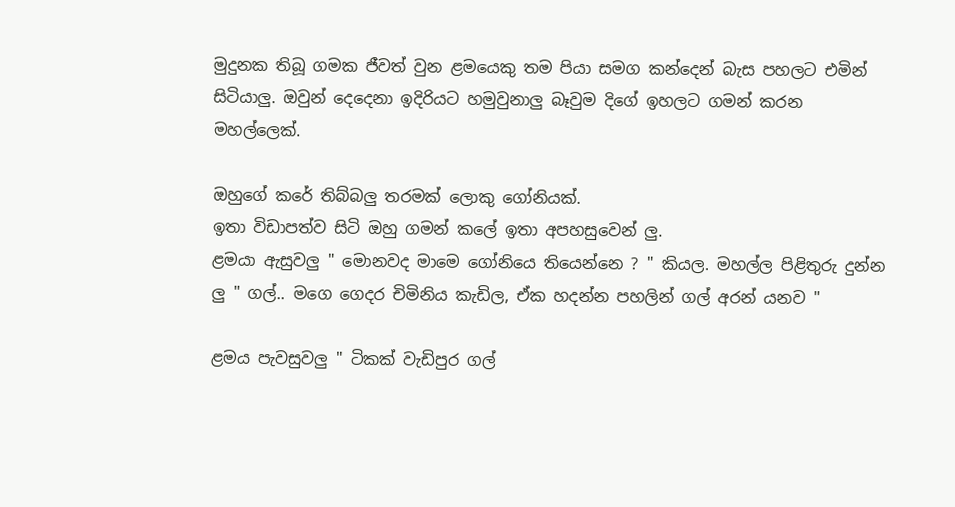මුදුනක තිබූ ගමක ජීවත් වුන ළමයෙකු තම පියා සමග කන්දෙන් බැස පහලට එමින් සිටියාලු. ඔවුන් දෙදෙනා ඉදිරියට හමුවුනාලු බෑවුම දිගේ ඉහලට ගමන් කරන මහල්ලෙක්.

ඔහුගේ කරේ තිබ්බලු තරමක් ලොකු ගෝනියක්.
ඉතා විඩාපත්ව සිටි ඔහු ගමන් කලේ ඉතා අපහසුවෙන් ලු.
ළමයා ඇසුවලු " මොනවද මාමෙ ගෝනියෙ තියෙන්නෙ ? " කියල. මහල්ල පිළිතුරු දුන්න ලු " ගල්.. මගෙ ගෙදර චිමිනිය කැඩිල, ඒක හදන්න පහලින් ගල් අරන් යනව "

ළමය පැවසුවලු " ටිකක් වැඩිපුර ගල්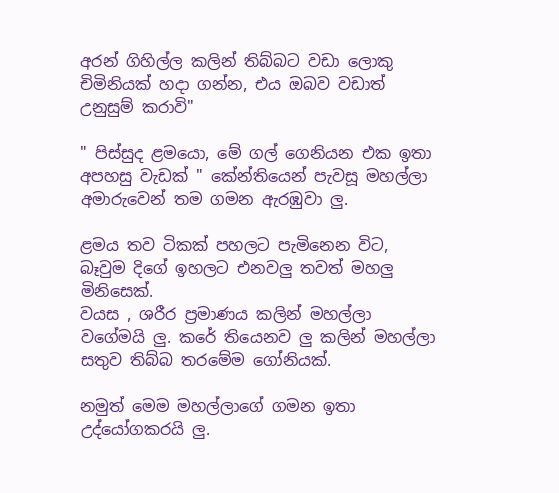අරන් ගිහිල්ල කලින් තිබ්බට වඩා ලොකු චිමිනියක් හදා ගන්න, එය ඔබව වඩාත් උනුසුම් කරාවි"

" පිස්සුද ළමයො, මේ ගල් ගෙනියන එක ඉතා අපහසු වැඩක් " කේන්තියෙන් පැවසූ මහල්ලා අමාරුවෙන් තම ගමන ඇරඹුවා ලු.

ළමය තව ටිකක් පහලට පැමිනෙන විට, බෑවුම දිගේ ඉහලට එනවලු තවත් මහලු මිනිසෙක්.
වයස , ශරීර ප්‍රමාණය කලින් මහල්ලා වගේමයි ලු. කරේ තියෙනව ලු කලින් මහල්ලා සතුව තිබ්බ තරමේම ගෝනියක්.

නමුත් මෙම මහල්ලාගේ ගමන ඉතා උද්යෝගකරයි ලු.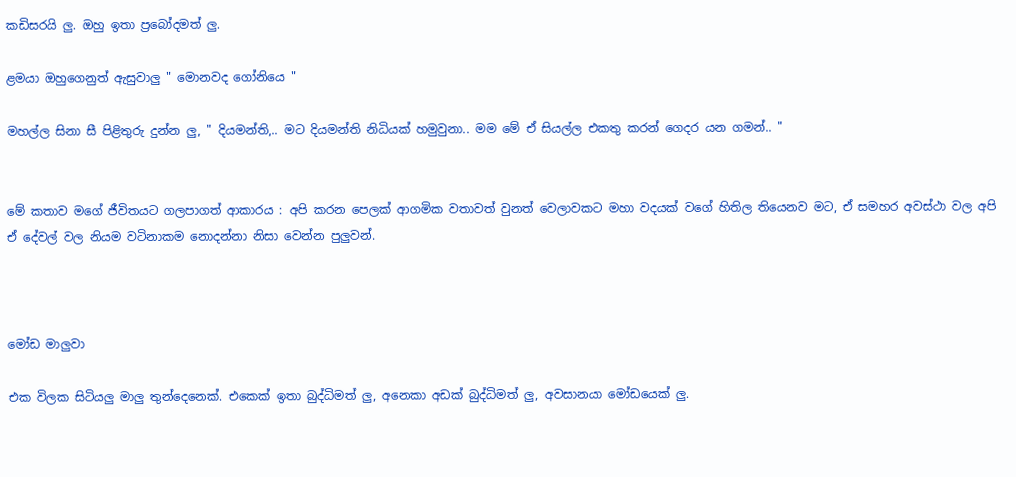කඩිසරයි ලු. ඔහු ඉතා ප්‍රබෝදමත් ලු.

ළමයා ඔහුගෙනුත් ඇසුවාලු " මොනවද ගෝනියෙ "

මහල්ල සිනා සී පිළිතුරු දුන්න ලු, " දියමන්ති,.. මට දියමන්ති නිධියක් හමුවුනා.. මම මේ ඒ සියල්ල එකතු කරන් ගෙදර යන ගමන්.. "


මේ කතාව මගේ ජීවිතයට ගලපාගත් ආකාරය : අපි කරන පෙලක් ආගමික වතාවත් වුනත් වෙලාවකට මහා වදයක් වගේ හිතිල තියෙනව මට, ඒ සමහර අවස්ථා වල අපි ඒ දේවල් වල නියම වටිනාකම නොදන්නා නිසා වෙන්න පුලුවන්.



මෝඩ මාලුවා

එක විලක සිටියලු මාලු තුන්දෙනෙක්. එකෙක් ඉතා බුද්ධිමත් ලු, අනෙකා අඩක් බුද්ධිමත් ලු, අවසානයා මෝඩයෙක් ලු.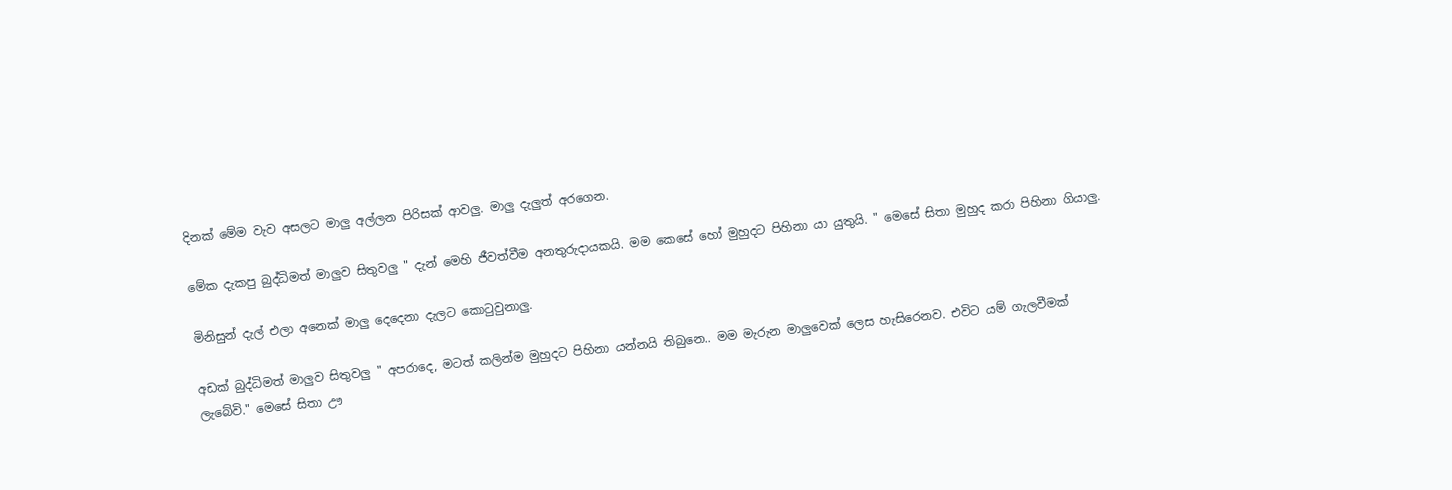දිනක් මේම වැව අසලට මාලු අල්ලන පිරිසක් ආවලු. මාලු දැලුත් අරගෙන.

මේක දැකපු බුද්ධිමත් මාලුව සිතුවලු " දැන් මෙහි ජීවත්වීම අනතුරුදායකයි. මම කෙසේ හෝ මුහුදට පිහිනා යා යුතුයි. " මෙසේ සිතා මුහුද කරා පිහිනා ගියාලු.

මිනිසුන් දැල් එලා අනෙක් මාලු දෙදෙනා දැලට කොටුවුනාලු.

අඩක් බුද්ධිමත් මාලුව සිතුවලු " අපරාදෙ, මටත් කලින්ම මුහුදට පිහිනා යන්නයි තිබුනෙ.. මම මැරුන මාලුවෙක් ලෙස හැසිරෙනව. එවිට යම් ගැලවීමක් ලැබේවි." මෙසේ සිතා ඌ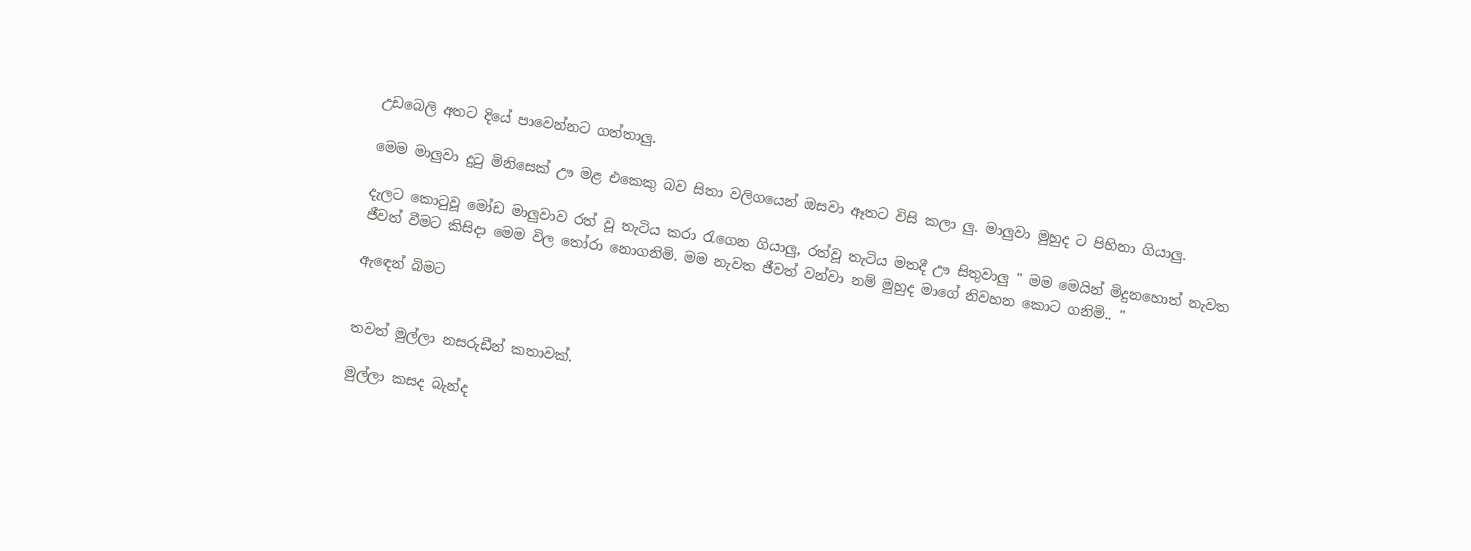උඩබෙලි අතට දියේ පාවෙන්නට ගත්තාලු.

මෙම මාලුවා දුටු මිනිසෙක් ඌ මළ එකෙකු බව සිතා වලිගයෙන් ඔසවා ඈතට විසි කලා ලු. මාලුවා මුහුද ට පිහිනා ගියාලු.

දැලට කොටුවූ මෝඩ මාලුවාව රත් වූ තැටිය කරා රැගෙන ගියාලු, රත්වූ තැටිය මතදී ඌ සිතුවාලු " මම මෙයින් මිදුනහොත් නැවත ජීවත් වීමට කිසිදා මෙම විල තෝරා නොගනිමි. මම නැවත ජීවත් වන්වා නම් මුහුද මාගේ නිවහන කොට ගනිමි.. "

ඇඳෙන් බිමට


තවත් මුල්ලා නසරුඩීන් කතාවක්.

මුල්ලා කසද බැන්ද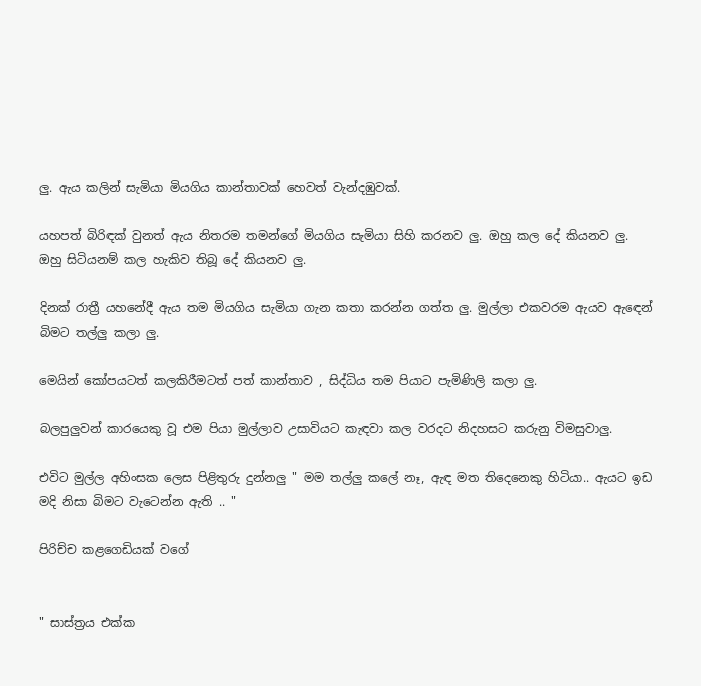ලු. ඇය කලින් සැමියා මියගිය කාන්තාවක් හෙවත් වැන්දඹුවක්.

යහපත් බිරිඳක් වුනත් ඇය නිතරම තමන්ගේ මියගිය සැමියා සිහි කරනව ලු. ඔහු කල දේ කියනව ලු. ඔහු සිටියනම් කල හැකිව තිබූ දේ කියනව ලු.

දිනක් රාත්‍රී යහනේදී ඇය තම මියගිය සැමියා ගැන කතා කරන්න ගත්ත ලු. මුල්ලා එකවරම ඇයව ඇඳෙන් බිමට තල්ලු කලා ලු.

මෙයින් කෝපයටත් කලකිරීමටත් පත් කාන්තාව , සිද්ධිය තම පියාට පැමිණිලි කලා ලු.

බලපුලුවන් කාරයෙකු වූ එම පියා මුල්ලාව උසාවියට කැඳවා කල වරදට නිදහසට කරුනු විමසුවාලු.

එවිට මුල්ල අහිංසක ලෙස පිළිතුරු දුන්නලු " මම තල්ලු කලේ නෑ, ඇඳ මත තිදෙනෙකු හිටියා.. ඇයට ඉඩ මදි නිසා බිමට වැටෙන්න ඇති .. "

පිරිච්ච කළගෙඩියක් වගේ


" සාස්ත්‍රය එක්ක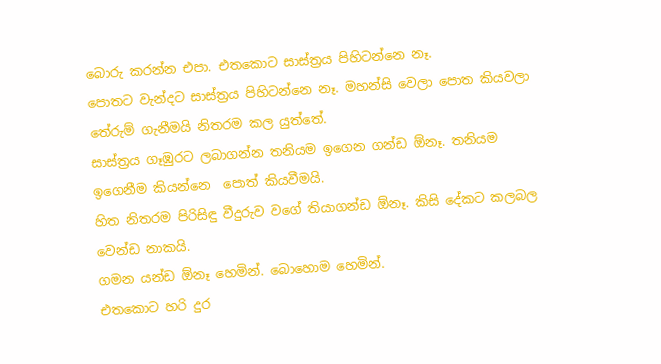බොරු කරන්න එපා. එතකොට සාස්ත්‍රය පිහිටන්නෙ නෑ.
පොතට වැන්දට සාස්ත්‍රය පිහිටන්නෙ නෑ. මහන්සි වෙලා පොත කියවලා තේරුම් ගැනීමයි නිතරම කල යුත්තේ.
සාස්ත්‍රය ගෑඹුරට ලබාගන්න තනියම ඉගෙන ගන්ඩ ඕනෑ. තනියම ඉගෙනීම කියන්නෙ  පොත් කියවීමයි.
හිත නිතරම පිරිසිඳු වීදුරුව වගේ තියාගන්ඩ ඕනෑ. කිසි දේකට කලබල වෙන්ඩ නාකයි.
ගමන යන්ඩ ඕනෑ හෙමින්. බොහොම හෙමින්.
එතකොට හරි දුර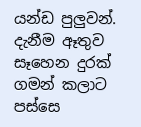යන්ඩ පුලුවන්.
දැනීම ඈතුව සෑහෙන දුරක් ගමන් කලාට පස්සෙ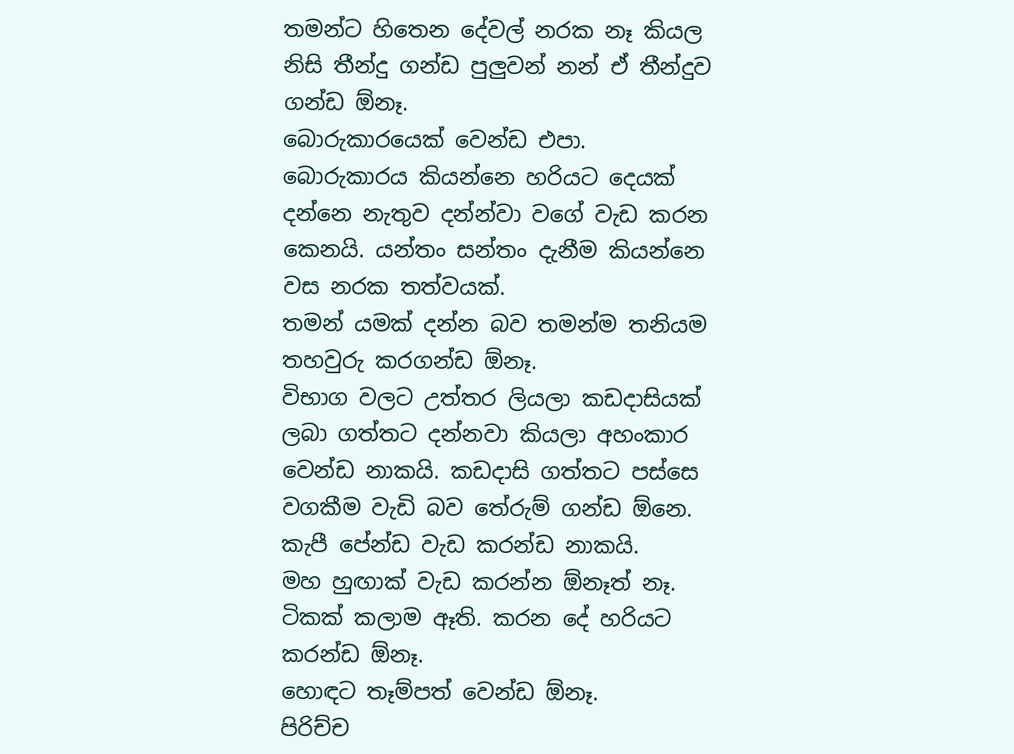තමන්ට හිතෙන දේවල් නරක නෑ කියල නිසි තීන්දු ගන්ඩ පුලුවන් නන් ඒ තීන්දුව ගන්ඩ ඕනෑ.
බොරුකාරයෙක් වෙන්ඩ එපා.
බොරුකාරය කියන්නෙ හරියට දෙයක් දන්නෙ නැතුව දන්න්වා වගේ වැඩ කරන කෙනයි. යන්තං සන්තං දැනීම කියන්නෙ වස නරක තත්වයක්.
තමන් යමක් දන්න බව තමන්ම තනියම තහවුරු කරගන්ඩ ඕනෑ.
විභාග වලට උත්තර ලියලා කඩදාසියක් ලබා ගත්තට දන්නවා කියලා අහංකාර වෙන්ඩ නාකයි. කඩදාසි ගත්තට පස්සෙ වගකීම වැඩි බව තේරුම් ගන්ඩ ඕනෙ.
කැපී පේන්ඩ වැඩ කරන්ඩ නාකයි.
මහ හුඟාක් වැඩ කරන්න ඕනෑත් නෑ. ටිකක් කලාම ඈති. කරන දේ හරියට කරන්ඩ ඕනෑ.
හොඳට තෑම්පත් වෙන්ඩ ඕනෑ.
පිරිච්ච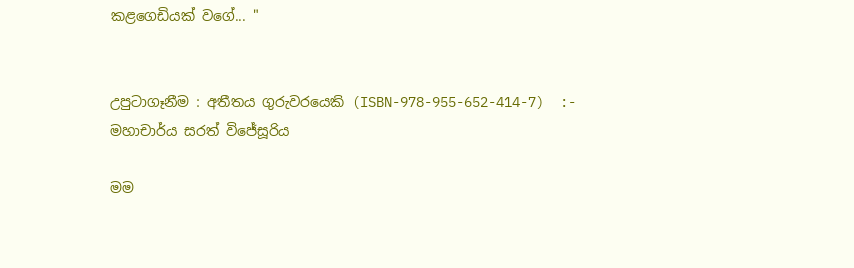කළගෙඩියක් වගේ... "


උපුටාගෑනීම : අතීතය ගුරුවරයෙකි (ISBN-978-955-652-414-7)  :-  මහාචාර්ය සරත් විජේසූරිය

මම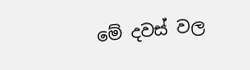මේ දවස් වල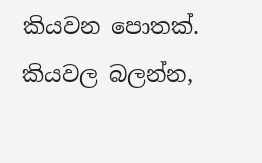කියවන පොතක්. කියවල බලන්න,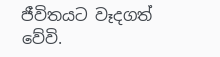ජීවිතයට වෑදගත් වේවි.